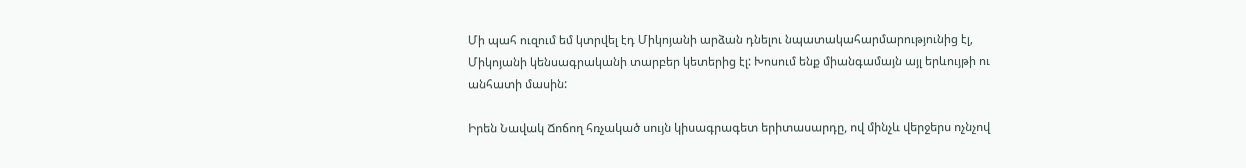Մի պահ ուզում եմ կտրվել էդ Միկոյանի արձան դնելու նպատակահարմարությունից էլ, Միկոյանի կենսագրականի տարբեր կետերից էլ: Խոսում ենք միանգամայն այլ երևույթի ու անհատի մասին:

Իրեն Նավակ Ճոճող հռչակած սույն կիսագրագետ երիտասարդը, ով մինչև վերջերս ոչնչով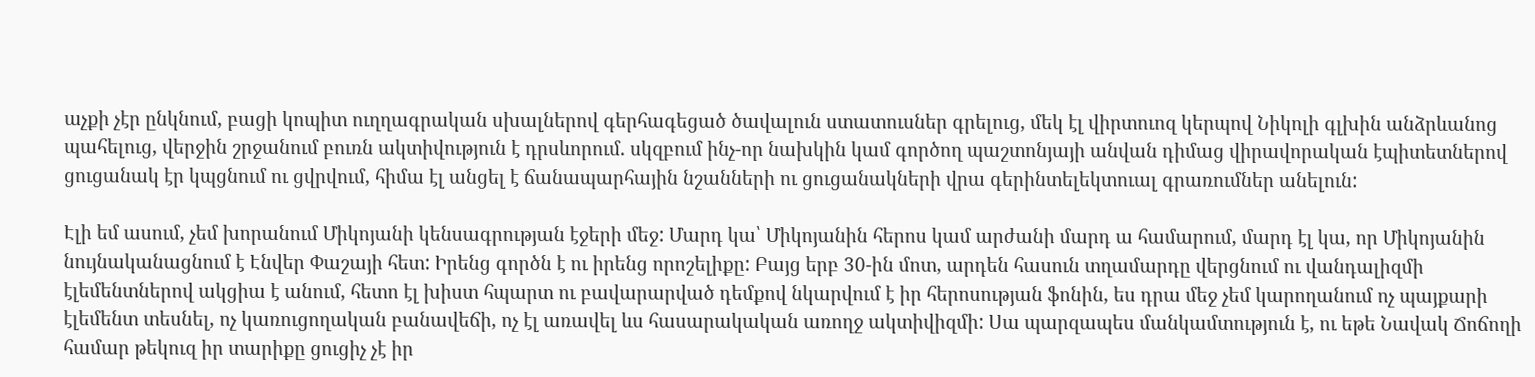աչքի չէր ընկնում, բացի կոպիտ ուղղագրական սխալներով գերհագեցած ծավալուն ստատուսներ գրելուց, մեկ էլ վիրտուոզ կերպով Նիկոլի գլխին անձրևանոց պահելուց, վերջին շրջանում բուռն ակտիվություն է դրսևորում. սկզբում ինչ-որ նախկին կամ գործող պաշտոնյայի անվան դիմաց վիրավորական էպիտետներով ցուցանակ էր կպցնում ու ցվրվում, հիմա էլ անցել է ճանապարհային նշանների ու ցուցանակների վրա գերինտելեկտուալ գրառումներ անելուն:

Էլի եմ ասում, չեմ խորանում Միկոյանի կենսագրության էջերի մեջ: Մարդ կա՝ Միկոյանին հերոս կամ արժանի մարդ ա համարում, մարդ էլ կա, որ Միկոյանին նույնականացնում է Էնվեր Փաշայի հետ: Իրենց գործն է ու իրենց որոշելիքը: Բայց երբ 30-ին մոտ, արդեն հասուն տղամարդը վերցնում ու վանդալիզմի էլեմենտներով ակցիա է անում, հետո էլ խիստ հպարտ ու բավարարված դեմքով նկարվում է իր հերոսության ֆոնին, ես դրա մեջ չեմ կարողանում ոչ պայքարի էլեմենտ տեսնել, ոչ կառուցողական բանավեճի, ոչ էլ առավել ևս հասարակական առողջ ակտիվիզմի: Սա պարզապես մանկամտություն է, ու եթե Նավակ Ճոճողի համար թեկուզ իր տարիքը ցուցիչ չէ իր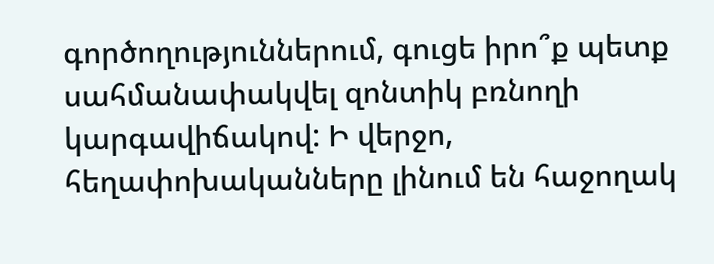գործողություններում, գուցե իրո՞ք պետք սահմանափակվել զոնտիկ բռնողի կարգավիճակով: Ի վերջո, հեղափոխականները լինում են հաջողակ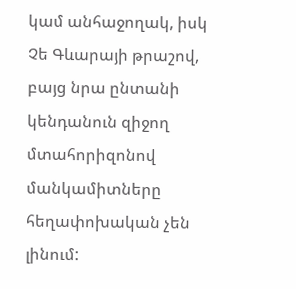կամ անհաջողակ, իսկ Չե Գևարայի թրաշով, բայց նրա ընտանի կենդանուն զիջող մտահորիզոնով մանկամիտները հեղափոխական չեն լինում: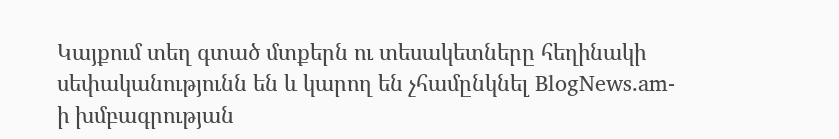Կայքում տեղ գտած մտքերն ու տեսակետները հեղինակի սեփականությունն են և կարող են չհամընկնել BlogNews.am-ի խմբագրության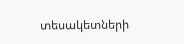տեսակետների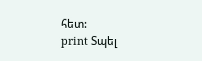հետ:
print Տպել